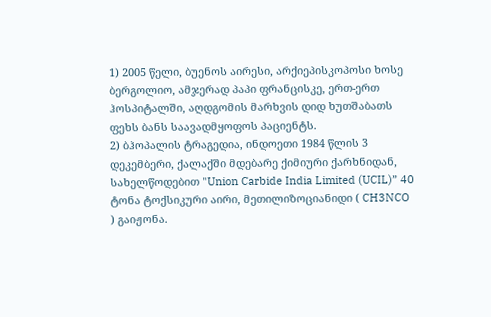1) 2005 წელი, ბუენოს აირესი, არქიეპისკოპოსი ხოსე ბერგოლიო, ამჯერად პაპი ფრანცისკე, ერთ-ერთ ჰოსპიტალში, აღდგომის მარხვის დიდ ხუთშაბათს ფეხს ბანს საავადმყოფოს პაციენტს.
2) ბჰოპალის ტრაგედია, ინდოეთი 1984 წლის 3 დეკემბერი, ქალაქში მდებარე ქიმიური ქარხნიდან, სახელწოდებით "Union Carbide India Limited (UCIL)” 40 ტონა ტოქსიკური აირი, მეთილიზოციანიდი ( CH3NCO ) გაიჟონა.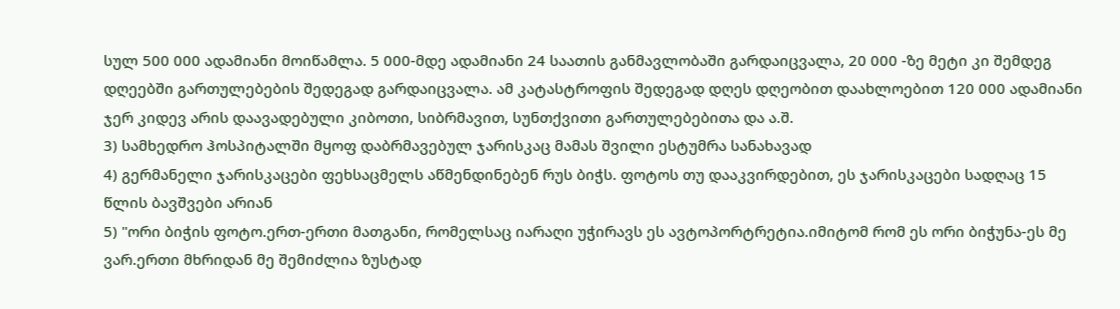სულ 500 000 ადამიანი მოიწამლა. 5 000-მდე ადამიანი 24 საათის განმავლობაში გარდაიცვალა, 20 000 -ზე მეტი კი შემდეგ დღეებში გართულებების შედეგად გარდაიცვალა. ამ კატასტროფის შედეგად დღეს დღეობით დაახლოებით 120 000 ადამიანი ჯერ კიდევ არის დაავადებული კიბოთი, სიბრმავით, სუნთქვითი გართულებებითა და ა.შ.
3) სამხედრო ჰოსპიტალში მყოფ დაბრმავებულ ჯარისკაც მამას შვილი ესტუმრა სანახავად
4) გერმანელი ჯარისკაცები ფეხსაცმელს აწმენდინებენ რუს ბიჭს. ფოტოს თუ დააკვირდებით, ეს ჯარისკაცები სადღაც 15 წლის ბავშვები არიან
5) "ორი ბიჭის ფოტო.ერთ-ერთი მათგანი, რომელსაც იარაღი უჭირავს ეს ავტოპორტრეტია.იმიტომ რომ ეს ორი ბიჭუნა-ეს მე ვარ.ერთი მხრიდან მე შემიძლია ზუსტად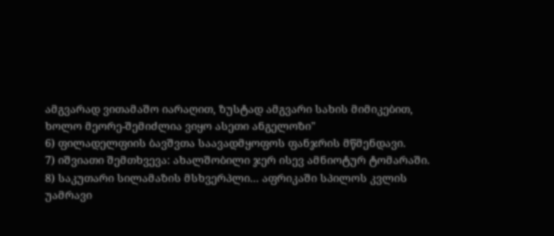ამგვარად ვითამაშო იარაღით, ზუსტად ამგვარი სახის მიმიკებით, ხოლო მეორე-შემიძლია ვიყო ასეთი ანგელოზი"
6) ფილადელფიის ბავშვთა საავადმყოფოს ფანჯრის მწმენდავი.
7) იშვიათი შემთხვევა: ახალშობილი ჯერ ისევ ამნიოტურ ტომარაში.
8) საკუთარი სილამაზის მსხვერპლი... აფრიკაში სპილოს კვლის უამრავი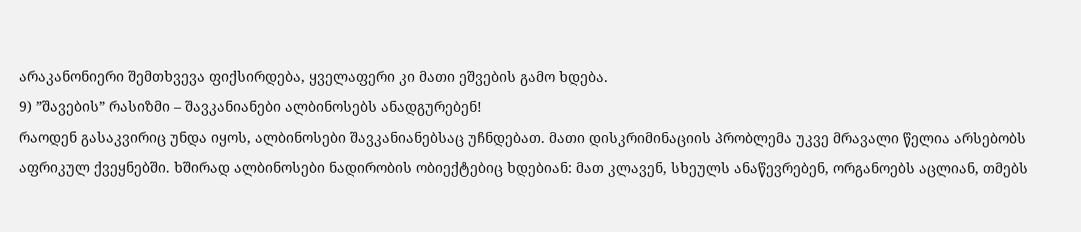არაკანონიერი შემთხვევა ფიქსირდება, ყველაფერი კი მათი ეშვების გამო ხდება.
9) ”შავების” რასიზმი – შავკანიანები ალბინოსებს ანადგურებენ!
რაოდენ გასაკვირიც უნდა იყოს, ალბინოსები შავკანიანებსაც უჩნდებათ. მათი დისკრიმინაციის პრობლემა უკვე მრავალი წელია არსებობს აფრიკულ ქვეყნებში. ხშირად ალბინოსები ნადირობის ობიექტებიც ხდებიან: მათ კლავენ, სხეულს ანაწევრებენ, ორგანოებს აცლიან, თმებს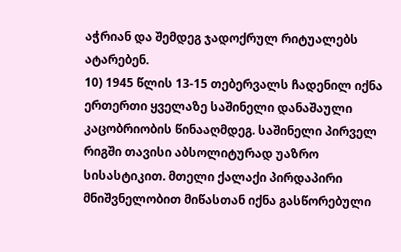აჭრიან და შემდეგ ჯადოქრულ რიტუალებს ატარებენ.
10) 1945 წლის 13-15 თებერვალს ჩადენილ იქნა ერთერთი ყველაზე საშინელი დანაშაული კაცობრიობის წინააღმდეგ. საშინელი პირველ რიგში თავისი აბსოლიტურად უაზრო სისასტიკით. მთელი ქალაქი პირდაპირი მნიშვნელობით მიწასთან იქნა გასწორებული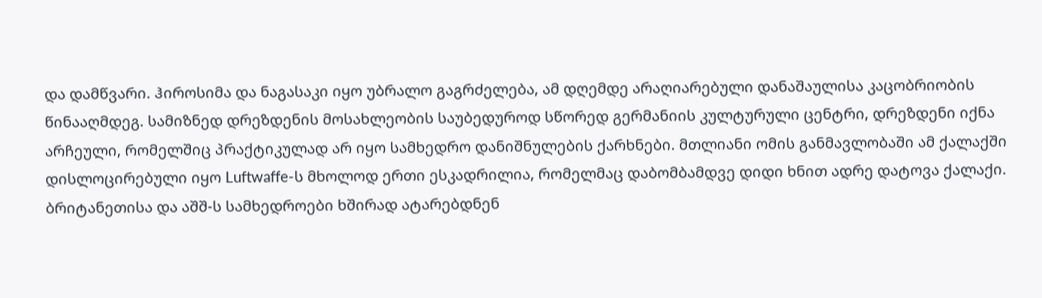და დამწვარი. ჰიროსიმა და ნაგასაკი იყო უბრალო გაგრძელება, ამ დღემდე არაღიარებული დანაშაულისა კაცობრიობის წინააღმდეგ. სამიზნედ დრეზდენის მოსახლეობის საუბედუროდ სწორედ გერმანიის კულტურული ცენტრი, დრეზდენი იქნა არჩეული, რომელშიც პრაქტიკულად არ იყო სამხედრო დანიშნულების ქარხნები. მთლიანი ომის განმავლობაში ამ ქალაქში დისლოცირებული იყო Luftwaffe-ს მხოლოდ ერთი ესკადრილია, რომელმაც დაბომბამდვე დიდი ხნით ადრე დატოვა ქალაქი. ბრიტანეთისა და აშშ-ს სამხედროები ხშირად ატარებდნენ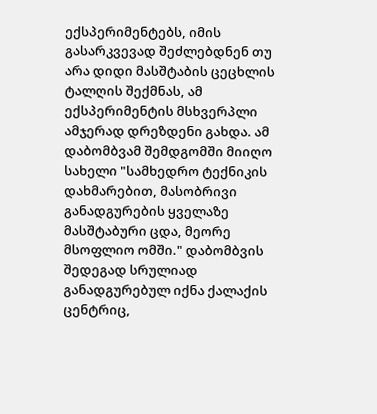ექსპერიმენტებს, იმის გასარკვევად შეძლებდნენ თუ არა დიდი მასშტაბის ცეცხლის ტალღის შექმნას, ამ ექსპერიმენტის მსხვერპლი ამჯერად დრეზდენი გახდა. ამ დაბომბვამ შემდგომში მიიღო სახელი "სამხედრო ტექნიკის დახმარებით, მასობრივი განადგურების ყველაზე მასშტაბური ცდა, მეორე მსოფლიო ომში." დაბომბვის შედეგად სრულიად განადგურებულ იქნა ქალაქის ცენტრიც,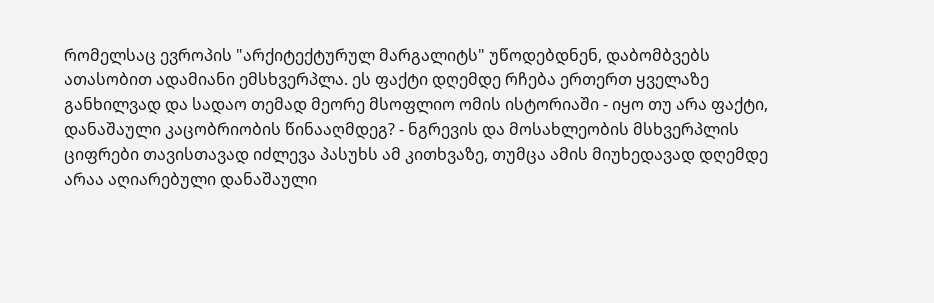რომელსაც ევროპის "არქიტექტურულ მარგალიტს" უწოდებდნენ, დაბომბვებს ათასობით ადამიანი ემსხვერპლა. ეს ფაქტი დღემდე რჩება ერთერთ ყველაზე განხილვად და სადაო თემად მეორე მსოფლიო ომის ისტორიაში - იყო თუ არა ფაქტი, დანაშაული კაცობრიობის წინააღმდეგ? - ნგრევის და მოსახლეობის მსხვერპლის ციფრები თავისთავად იძლევა პასუხს ამ კითხვაზე, თუმცა ამის მიუხედავად დღემდე არაა აღიარებული დანაშაული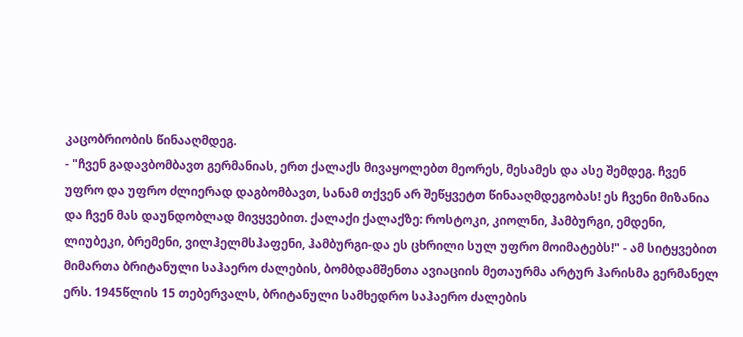კაცობრიობის წინააღმდეგ.
- "ჩვენ გადავბომბავთ გერმანიას, ერთ ქალაქს მივაყოლებთ მეორეს, მესამეს და ასე შემდეგ. ჩვენ უფრო და უფრო ძლიერად დაგბომბავთ, სანამ თქვენ არ შეწყვეტთ წინააღმდეგობას! ეს ჩვენი მიზანია და ჩვენ მას დაუნდობლად მივყვებით. ქალაქი ქალაქზე: როსტოკი, კიოლნი, ჰამბურგი, ემდენი, ლიუბეკი, ბრემენი, ვილჰელმსჰაფენი, ჰამბურგი-და ეს ცხრილი სულ უფრო მოიმატებს!" - ამ სიტყვებით მიმართა ბრიტანული საჰაერო ძალების, ბომბდამშენთა ავიაციის მეთაურმა არტურ ჰარისმა გერმანელ ერს. 1945წლის 15 თებერვალს, ბრიტანული სამხედრო საჰაერო ძალების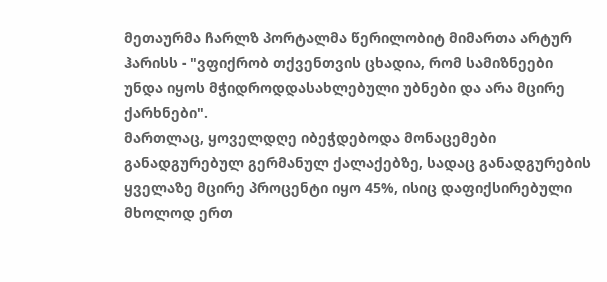მეთაურმა ჩარლზ პორტალმა წერილობიტ მიმართა არტურ ჰარისს - "ვფიქრობ თქვენთვის ცხადია, რომ სამიზნეები უნდა იყოს მჭიდროდდასახლებული უბნები და არა მცირე ქარხნები".
მართლაც, ყოველდღე იბეჭდებოდა მონაცემები განადგურებულ გერმანულ ქალაქებზე, სადაც განადგურების ყველაზე მცირე პროცენტი იყო 45%, ისიც დაფიქსირებული მხოლოდ ერთ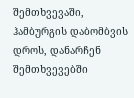შემთხვევაში, ჰამბურგის დაბომბვის დროს, დანარჩენ შემთხვევებში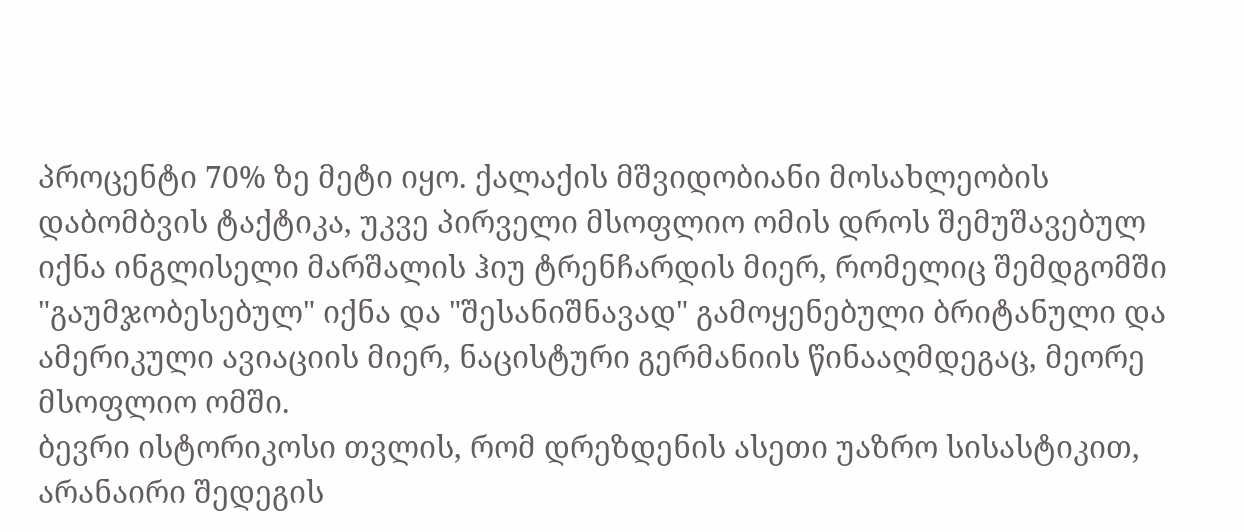პროცენტი 70% ზე მეტი იყო. ქალაქის მშვიდობიანი მოსახლეობის დაბომბვის ტაქტიკა, უკვე პირველი მსოფლიო ომის დროს შემუშავებულ იქნა ინგლისელი მარშალის ჰიუ ტრენჩარდის მიერ, რომელიც შემდგომში "გაუმჯობესებულ" იქნა და "შესანიშნავად" გამოყენებული ბრიტანული და ამერიკული ავიაციის მიერ, ნაცისტური გერმანიის წინააღმდეგაც, მეორე მსოფლიო ომში.
ბევრი ისტორიკოსი თვლის, რომ დრეზდენის ასეთი უაზრო სისასტიკით, არანაირი შედეგის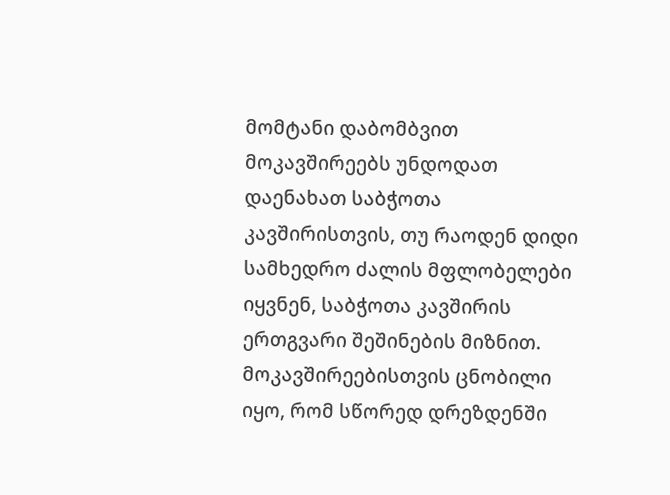მომტანი დაბომბვით მოკავშირეებს უნდოდათ დაენახათ საბჭოთა კავშირისთვის, თუ რაოდენ დიდი სამხედრო ძალის მფლობელები იყვნენ, საბჭოთა კავშირის ერთგვარი შეშინების მიზნით.
მოკავშირეებისთვის ცნობილი იყო, რომ სწორედ დრეზდენში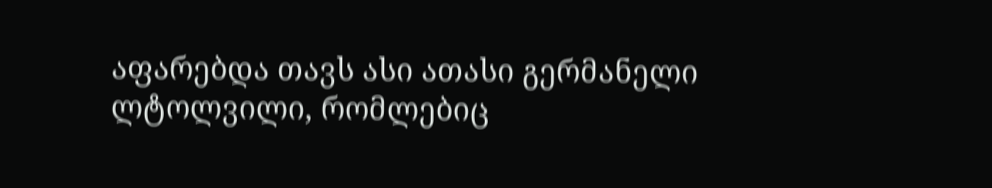აფარებდა თავს ასი ათასი გერმანელი ლტოლვილი, რომლებიც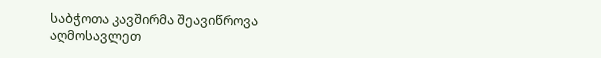საბჭოთა კავშირმა შეავიწროვა აღმოსავლეთ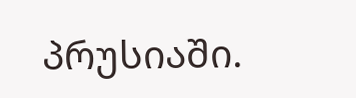პრუსიაში.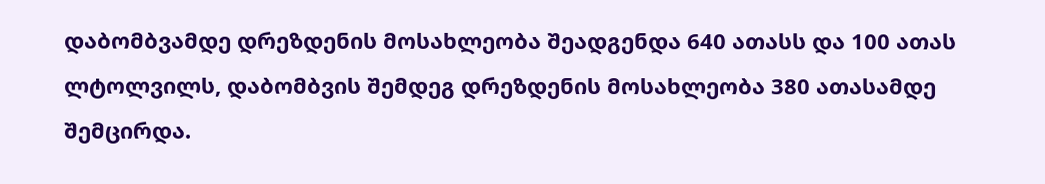დაბომბვამდე დრეზდენის მოსახლეობა შეადგენდა 640 ათასს და 100 ათას ლტოლვილს, დაბომბვის შემდეგ დრეზდენის მოსახლეობა 380 ათასამდე შემცირდა.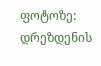ფოტოზე: დრეზდენის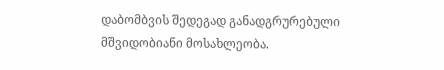დაბომბვის შედეგად განადგრურებული მშვიდობიანი მოსახლეობა.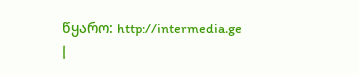წყარო: http://intermedia.ge
|